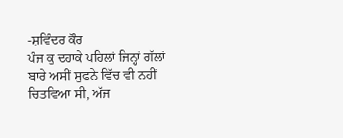-ਸ਼ਵਿੰਦਰ ਕੌਰ
ਪੰਜ ਕੁ ਦਹਾਕੇ ਪਹਿਲਾਂ ਜਿਨ੍ਹਾਂ ਗੱਲਾਂ ਬਾਰੇ ਅਸੀਂ ਸੁਫਨੇ ਵਿੱਚ ਵੀ ਨਹੀਂ ਚਿਤਵਿਆ ਸੀ, ਅੱਜ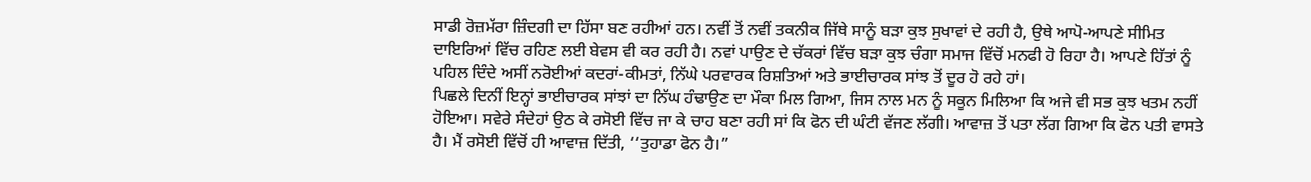ਸਾਡੀ ਰੋਜ਼ਮੱਰਾ ਜ਼ਿੰਦਗੀ ਦਾ ਹਿੱਸਾ ਬਣ ਰਹੀਆਂ ਹਨ। ਨਵੀਂ ਤੋਂ ਨਵੀਂ ਤਕਨੀਕ ਜਿੱਥੇ ਸਾਨੂੰ ਬੜਾ ਕੁਝ ਸੁਖਾਵਾਂ ਦੇ ਰਹੀ ਹੈ, ਉਥੇ ਆਪੋ-ਆਪਣੇ ਸੀਮਿਤ ਦਾਇਰਿਆਂ ਵਿੱਚ ਰਹਿਣ ਲਈ ਬੇਵਸ ਵੀ ਕਰ ਰਹੀ ਹੈ। ਨਵਾਂ ਪਾਉਣ ਦੇ ਚੱਕਰਾਂ ਵਿੱਚ ਬੜਾ ਕੁਝ ਚੰਗਾ ਸਮਾਜ ਵਿੱਚੋਂ ਮਨਫੀ ਹੋ ਰਿਹਾ ਹੈ। ਆਪਣੇ ਹਿੱਤਾਂ ਨੂੰ ਪਹਿਲ ਦਿੰਦੇ ਅਸੀਂ ਨਰੋਈਆਂ ਕਦਰਾਂ-ਕੀਮਤਾਂ, ਨਿੱਘੇ ਪਰਵਾਰਕ ਰਿਸ਼ਤਿਆਂ ਅਤੇ ਭਾਈਚਾਰਕ ਸਾਂਝ ਤੋਂ ਦੂਰ ਹੋ ਰਹੇ ਹਾਂ।
ਪਿਛਲੇ ਦਿਨੀਂ ਇਨ੍ਹਾਂ ਭਾਈਚਾਰਕ ਸਾਂਝਾਂ ਦਾ ਨਿੱਘ ਹੰਢਾਉਣ ਦਾ ਮੌਕਾ ਮਿਲ ਗਿਆ, ਜਿਸ ਨਾਲ ਮਨ ਨੂੰ ਸਕੂਨ ਮਿਲਿਆ ਕਿ ਅਜੇ ਵੀ ਸਭ ਕੁਝ ਖਤਮ ਨਹੀਂ ਹੋਇਆ। ਸਵੇਰੇ ਸੰਦੇਹਾਂ ਉਠ ਕੇ ਰਸੋਈ ਵਿੱਚ ਜਾ ਕੇ ਚਾਹ ਬਣਾ ਰਹੀ ਸਾਂ ਕਿ ਫੋਨ ਦੀ ਘੰਟੀ ਵੱਜਣ ਲੱਗੀ। ਆਵਾਜ਼ ਤੋਂ ਪਤਾ ਲੱਗ ਗਿਆ ਕਿ ਫੋਨ ਪਤੀ ਵਾਸਤੇ ਹੈ। ਮੈਂ ਰਸੋਈ ਵਿੱਚੋਂ ਹੀ ਆਵਾਜ਼ ਦਿੱਤੀ, ‘‘ਤੁਹਾਡਾ ਫੋਨ ਹੈ।”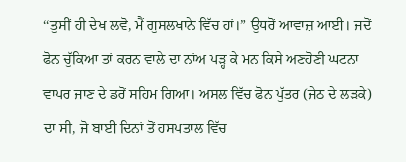‘‘ਤੁਸੀਂ ਹੀ ਦੇਖ ਲਵੋ, ਮੈਂ ਗੁਸਲਖਾਨੇ ਵਿੱਚ ਹਾਂ।” ਉਧਰੋਂ ਆਵਾਜ਼ ਆਈ। ਜਦੋਂ ਫੋਨ ਚੁੱਕਿਆ ਤਾਂ ਕਰਨ ਵਾਲੇ ਦਾ ਨਾਂਅ ਪੜ੍ਹ ਕੇ ਮਨ ਕਿਸੇ ਅਣਹੋਣੀ ਘਟਨਾ ਵਾਪਰ ਜਾਣ ਦੇ ਡਰੋਂ ਸਹਿਮ ਗਿਆ। ਅਸਲ ਵਿੱਚ ਫੋਨ ਪੁੱਤਰ (ਜੇਠ ਦੇ ਲੜਕੇ) ਦਾ ਸੀ, ਜੋ ਬਾਈ ਦਿਨਾਂ ਤੋਂ ਹਸਪਤਾਲ ਵਿੱਚ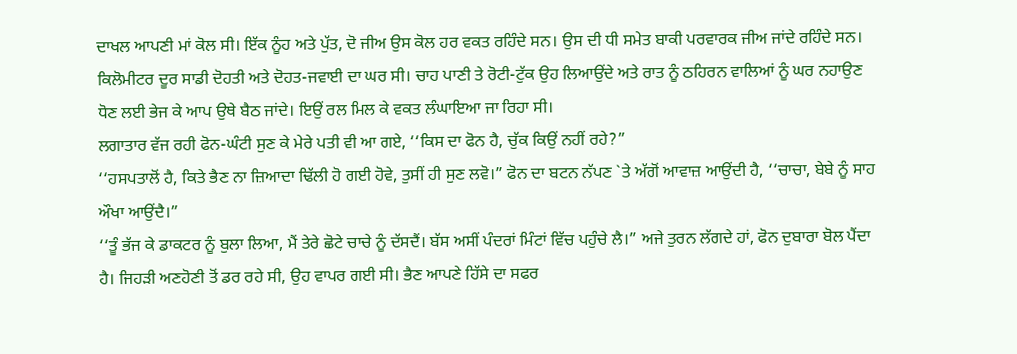ਦਾਖਲ ਆਪਣੀ ਮਾਂ ਕੋਲ ਸੀ। ਇੱਕ ਨੂੰਹ ਅਤੇ ਪੁੱਤ, ਦੋ ਜੀਅ ਉਸ ਕੋਲ ਹਰ ਵਕਤ ਰਹਿੰਦੇ ਸਨ। ਉਸ ਦੀ ਧੀ ਸਮੇਤ ਬਾਕੀ ਪਰਵਾਰਕ ਜੀਅ ਜਾਂਦੇ ਰਹਿੰਦੇ ਸਨ। ਕਿਲੋਮੀਟਰ ਦੂਰ ਸਾਡੀ ਦੋਹਤੀ ਅਤੇ ਦੋਹਤ-ਜਵਾਈ ਦਾ ਘਰ ਸੀ। ਚਾਹ ਪਾਣੀ ਤੇ ਰੋਟੀ-ਟੁੱਕ ਉਹ ਲਿਆਉਂਦੇ ਅਤੇ ਰਾਤ ਨੂੰ ਠਹਿਰਨ ਵਾਲਿਆਂ ਨੂੰ ਘਰ ਨਹਾਉਣ ਧੋਣ ਲਈ ਭੇਜ ਕੇ ਆਪ ਉਥੇ ਬੈਠ ਜਾਂਦੇ। ਇਉਂ ਰਲ ਮਿਲ ਕੇ ਵਕਤ ਲੰਘਾਇਆ ਜਾ ਰਿਹਾ ਸੀ।
ਲਗਾਤਾਰ ਵੱਜ ਰਹੀ ਫੋਨ-ਘੰਟੀ ਸੁਣ ਕੇ ਮੇਰੇ ਪਤੀ ਵੀ ਆ ਗਏ, ‘‘ਕਿਸ ਦਾ ਫੋਨ ਹੈ, ਚੁੱਕ ਕਿਉਂ ਨਹੀਂ ਰਹੇ?”
‘‘ਹਸਪਤਾਲੋਂ ਹੈ, ਕਿਤੇ ਭੈਣ ਨਾ ਜ਼ਿਆਦਾ ਢਿੱਲੀ ਹੋ ਗਈ ਹੋਵੇ, ਤੁਸੀਂ ਹੀ ਸੁਣ ਲਵੋ।” ਫੋਨ ਦਾ ਬਟਨ ਨੱਪਣ `ਤੇ ਅੱਗੋਂ ਆਵਾਜ਼ ਆਉਂਦੀ ਹੈ, ‘‘ਚਾਚਾ, ਬੇਬੇ ਨੂੰ ਸਾਹ ਔਖਾ ਆਉਂਦੈ।”
‘‘ਤੂੰ ਭੱਜ ਕੇ ਡਾਕਟਰ ਨੂੰ ਬੁਲਾ ਲਿਆ, ਮੈਂ ਤੇਰੇ ਛੋਟੇ ਚਾਚੇ ਨੂੰ ਦੱਸਦੈਂ। ਬੱਸ ਅਸੀਂ ਪੰਦਰਾਂ ਮਿੰਟਾਂ ਵਿੱਚ ਪਹੁੰਚੇ ਲੈ।” ਅਜੇ ਤੁਰਨ ਲੱਗਦੇ ਹਾਂ, ਫੋਨ ਦੁਬਾਰਾ ਬੋਲ ਪੈਂਦਾ ਹੈ। ਜਿਹੜੀ ਅਣਹੋਣੀ ਤੋਂ ਡਰ ਰਹੇ ਸੀ, ਉਹ ਵਾਪਰ ਗਈ ਸੀ। ਭੈਣ ਆਪਣੇ ਹਿੱਸੇ ਦਾ ਸਫਰ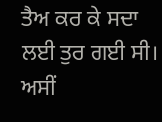ਤੈਅ ਕਰ ਕੇ ਸਦਾ ਲਈ ਤੁਰ ਗਈ ਸੀ।
ਅਸੀਂ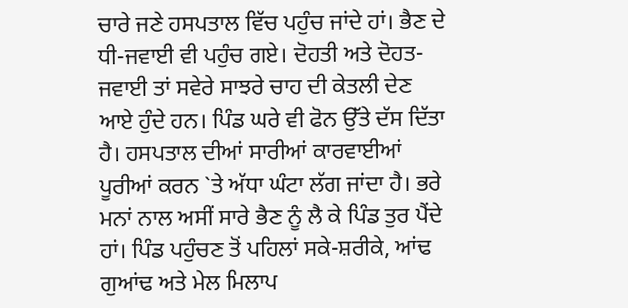ਚਾਰੇ ਜਣੇ ਹਸਪਤਾਲ ਵਿੱਚ ਪਹੁੰਚ ਜਾਂਦੇ ਹਾਂ। ਭੈਣ ਦੇ ਧੀ-ਜਵਾਈ ਵੀ ਪਹੁੰਚ ਗਏ। ਦੋਹਤੀ ਅਤੇ ਦੋਹਤ-ਜਵਾਈ ਤਾਂ ਸਵੇਰੇ ਸਾਝਰੇ ਚਾਹ ਦੀ ਕੇਤਲੀ ਦੇਣ ਆਏ ਹੁੰਦੇ ਹਨ। ਪਿੰਡ ਘਰੇ ਵੀ ਫੋਨ ਉੱਤੇ ਦੱਸ ਦਿੱਤਾ ਹੈ। ਹਸਪਤਾਲ ਦੀਆਂ ਸਾਰੀਆਂ ਕਾਰਵਾਈਆਂ ਪੂਰੀਆਂ ਕਰਨ `ਤੇ ਅੱਧਾ ਘੰਟਾ ਲੱਗ ਜਾਂਦਾ ਹੈ। ਭਰੇ ਮਨਾਂ ਨਾਲ ਅਸੀਂ ਸਾਰੇ ਭੈਣ ਨੂੰ ਲੈ ਕੇ ਪਿੰਡ ਤੁਰ ਪੈਂਦੇ ਹਾਂ। ਪਿੰਡ ਪਹੁੰਚਣ ਤੋਂ ਪਹਿਲਾਂ ਸਕੇ-ਸ਼ਰੀਕੇ, ਆਂਢ ਗੁਆਂਢ ਅਤੇ ਮੇਲ ਮਿਲਾਪ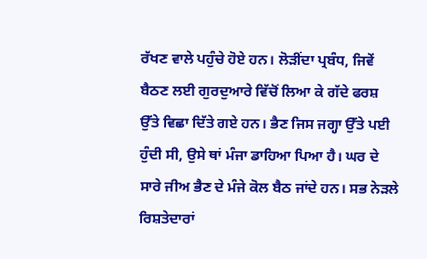ਰੱਖਣ ਵਾਲੇ ਪਹੁੰਚੇ ਹੋਏ ਹਨ। ਲੋੜੀਂਦਾ ਪ੍ਰਬੰਧ, ਜਿਵੇਂ ਬੈਠਣ ਲਈ ਗੁਰਦੁਆਰੇ ਵਿੱਚੋਂ ਲਿਆ ਕੇ ਗੱਦੇ ਫਰਸ਼ ਉੱਤੇ ਵਿਛਾ ਦਿੱਤੇ ਗਏ ਹਨ। ਭੈਣ ਜਿਸ ਜਗ੍ਹਾ ਉੱਤੇ ਪਈ ਹੁੰਦੀ ਸੀ, ਉਸੇ ਥਾਂ ਮੰਜਾ ਡਾਹਿਆ ਪਿਆ ਹੈ। ਘਰ ਦੇ ਸਾਰੇ ਜੀਅ ਭੈਣ ਦੇ ਮੰਜੇ ਕੋਲ ਬੈਠ ਜਾਂਦੇ ਹਨ। ਸਭ ਨੇੜਲੇ ਰਿਸ਼ਤੇਦਾਰਾਂ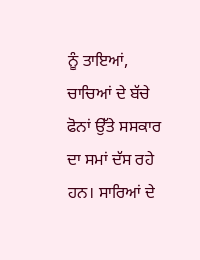ਨੂੰ ਤਾਇਆਂ, ਚਾਚਿਆਂ ਦੇ ਬੱਚੇ ਫੋਨਾਂ ਉੱਤੇ ਸਸਕਾਰ ਦਾ ਸਮਾਂ ਦੱਸ ਰਹੇ ਹਨ। ਸਾਰਿਆਂ ਦੇ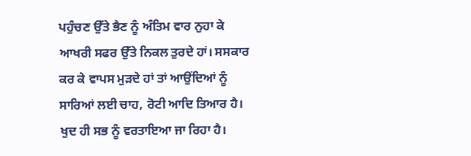ਪਹੁੰਚਣ ਉੱਤੇ ਭੈਣ ਨੂੰ ਅੰਤਿਮ ਵਾਰ ਨੁਹਾ ਕੇ ਆਖਰੀ ਸਫਰ ਉੱਤੇ ਨਿਕਲ ਤੁਰਦੇ ਹਾਂ। ਸਸਕਾਰ ਕਰ ਕੇ ਵਾਪਸ ਮੁੜਦੇ ਹਾਂ ਤਾਂ ਆਉਂਦਿਆਂ ਨੂੰ ਸਾਰਿਆਂ ਲਈ ਚਾਹ, ਰੋਟੀ ਆਦਿ ਤਿਆਰ ਹੈ। ਖੁਦ ਹੀ ਸਭ ਨੂੰ ਵਰਤਾਇਆ ਜਾ ਰਿਹਾ ਹੈ।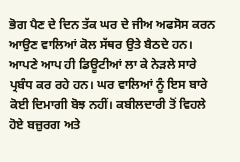ਭੋਗ ਪੈਣ ਦੇ ਦਿਨ ਤੱਕ ਘਰ ਦੇ ਜੀਅ ਅਫਸੋਸ ਕਰਨ ਆਉਣ ਵਾਲਿਆਂ ਕੋਲ ਸੱਥਰ ਉਤੇ ਬੈਠਦੇ ਹਨ। ਆਪਣੇ ਆਪ ਹੀ ਡਿਊਟੀਆਂ ਲਾ ਕੇ ਨੇੜਲੇ ਸਾਰੇ ਪ੍ਰਬੰਧ ਕਰ ਰਹੇ ਹਨ। ਘਰ ਵਾਲਿਆਂ ਨੂੰ ਇਸ ਬਾਰੇ ਕੋਈ ਦਿਮਾਗੀ ਬੋਝ ਨਹੀਂ। ਕਬੀਲਦਾਰੀ ਤੋਂ ਵਿਹਲੇ ਹੋਏ ਬਜ਼ੁਰਗ ਅਤੇ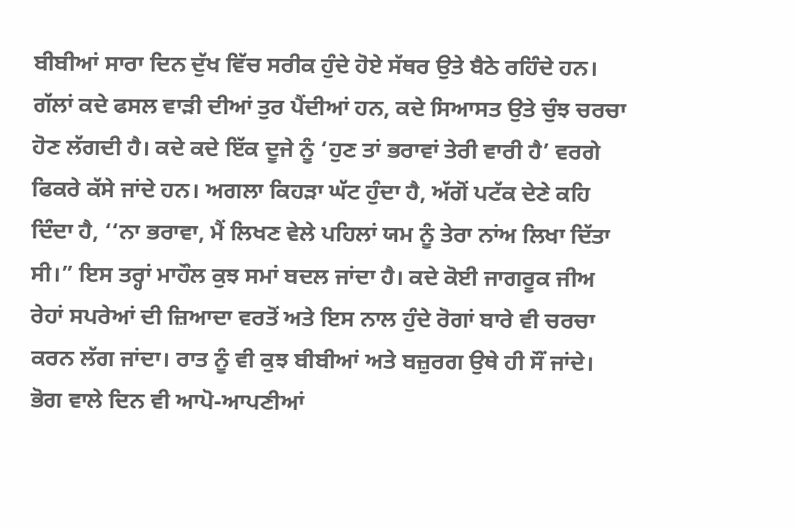ਬੀਬੀਆਂ ਸਾਰਾ ਦਿਨ ਦੁੱਖ ਵਿੱਚ ਸਰੀਕ ਹੁੰਦੇ ਹੋਏ ਸੱਥਰ ਉਤੇ ਬੈਠੇ ਰਹਿੰਦੇ ਹਨ। ਗੱਲਾਂ ਕਦੇ ਫਸਲ ਵਾੜੀ ਦੀਆਂ ਤੁਰ ਪੈਂਦੀਆਂ ਹਨ, ਕਦੇ ਸਿਆਸਤ ਉਤੇ ਚੁੰਝ ਚਰਚਾ ਹੋਣ ਲੱਗਦੀ ਹੈ। ਕਦੇ ਕਦੇ ਇੱਕ ਦੂਜੇ ਨੂੰ ‘ਹੁਣ ਤਾਂ ਭਰਾਵਾਂ ਤੇਰੀ ਵਾਰੀ ਹੈ’ ਵਰਗੇ ਫਿਕਰੇ ਕੱਸੇ ਜਾਂਦੇ ਹਨ। ਅਗਲਾ ਕਿਹੜਾ ਘੱਟ ਹੁੰਦਾ ਹੈ, ਅੱਗੋਂ ਪਟੱਕ ਦੇਣੇ ਕਹਿ ਦਿੰਦਾ ਹੈ, ‘‘ਨਾ ਭਰਾਵਾ, ਮੈਂ ਲਿਖਣ ਵੇਲੇ ਪਹਿਲਾਂ ਯਮ ਨੂੰ ਤੇਰਾ ਨਾਂਅ ਲਿਖਾ ਦਿੱਤਾ ਸੀ।” ਇਸ ਤਰ੍ਹਾਂ ਮਾਹੌਲ ਕੁਝ ਸਮਾਂ ਬਦਲ ਜਾਂਦਾ ਹੈ। ਕਦੇ ਕੋਈ ਜਾਗਰੂਕ ਜੀਅ ਰੇਹਾਂ ਸਪਰੇਆਂ ਦੀ ਜ਼ਿਆਦਾ ਵਰਤੋਂ ਅਤੇ ਇਸ ਨਾਲ ਹੁੰਦੇ ਰੋਗਾਂ ਬਾਰੇ ਵੀ ਚਰਚਾ ਕਰਨ ਲੱਗ ਜਾਂਦਾ। ਰਾਤ ਨੂੰ ਵੀ ਕੁਝ ਬੀਬੀਆਂ ਅਤੇ ਬਜ਼ੁਰਗ ਉਥੇ ਹੀ ਸੌਂ ਜਾਂਦੇ।
ਭੋਗ ਵਾਲੇ ਦਿਨ ਵੀ ਆਪੋ-ਆਪਣੀਆਂ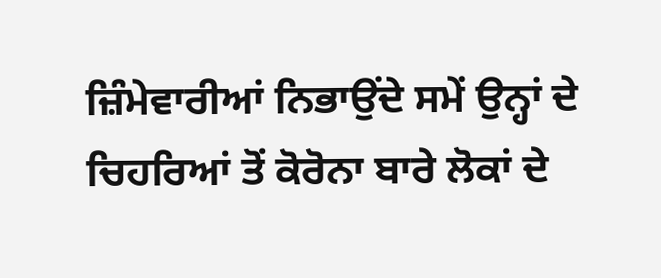ਜ਼ਿੰਮੇਵਾਰੀਆਂ ਨਿਭਾਉਂਦੇ ਸਮੇਂ ਉਨ੍ਹਾਂ ਦੇ ਚਿਹਰਿਆਂ ਤੋਂ ਕੋਰੋਨਾ ਬਾਰੇ ਲੋਕਾਂ ਦੇ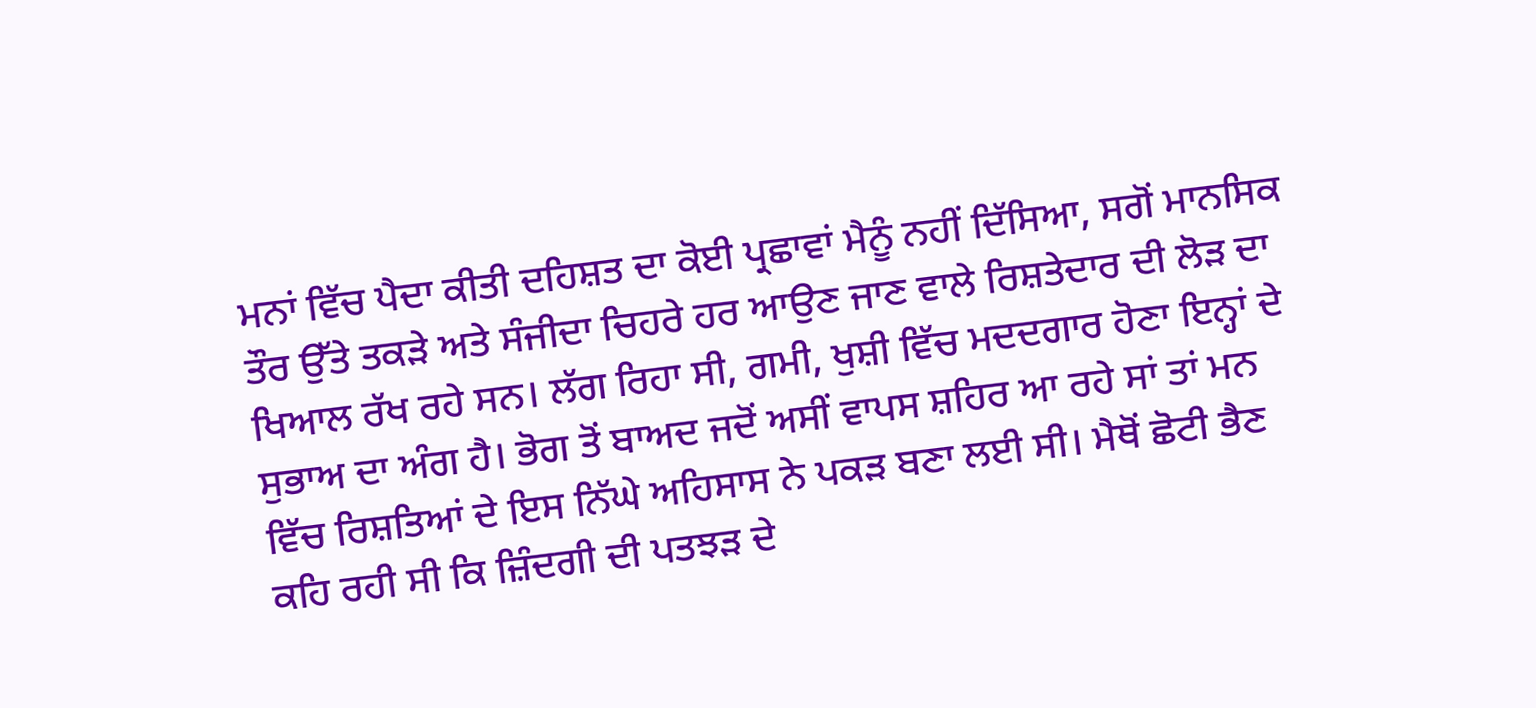ਮਨਾਂ ਵਿੱਚ ਪੈਦਾ ਕੀਤੀ ਦਹਿਸ਼ਤ ਦਾ ਕੋਈ ਪ੍ਰਛਾਵਾਂ ਮੈਨੂੰ ਨਹੀਂ ਦਿੱਸਿਆ, ਸਗੋਂ ਮਾਨਸਿਕ ਤੌਰ ਉੱਤੇ ਤਕੜੇ ਅਤੇ ਸੰਜੀਦਾ ਚਿਹਰੇ ਹਰ ਆਉਣ ਜਾਣ ਵਾਲੇ ਰਿਸ਼ਤੇਦਾਰ ਦੀ ਲੋੜ ਦਾ ਖਿਆਲ ਰੱਖ ਰਹੇ ਸਨ। ਲੱਗ ਰਿਹਾ ਸੀ, ਗਮੀ, ਖੁਸ਼ੀ ਵਿੱਚ ਮਦਦਗਾਰ ਹੋਣਾ ਇਨ੍ਹਾਂ ਦੇ ਸੁਭਾਅ ਦਾ ਅੰਗ ਹੈ। ਭੋਗ ਤੋਂ ਬਾਅਦ ਜਦੋਂ ਅਸੀਂ ਵਾਪਸ ਸ਼ਹਿਰ ਆ ਰਹੇ ਸਾਂ ਤਾਂ ਮਨ ਵਿੱਚ ਰਿਸ਼ਤਿਆਂ ਦੇ ਇਸ ਨਿੱਘੇ ਅਹਿਸਾਸ ਨੇ ਪਕੜ ਬਣਾ ਲਈ ਸੀ। ਮੈਥੋਂ ਛੋਟੀ ਭੈਣ ਕਹਿ ਰਹੀ ਸੀ ਕਿ ਜ਼ਿੰਦਗੀ ਦੀ ਪਤਝੜ ਦੇ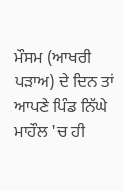ਮੌਸਮ (ਆਖਰੀ ਪੜਾਅ) ਦੇ ਦਿਨ ਤਾਂ ਆਪਣੇ ਪਿੰਡ ਨਿੱਘੇ ਮਾਹੌਲ 'ਚ ਹੀ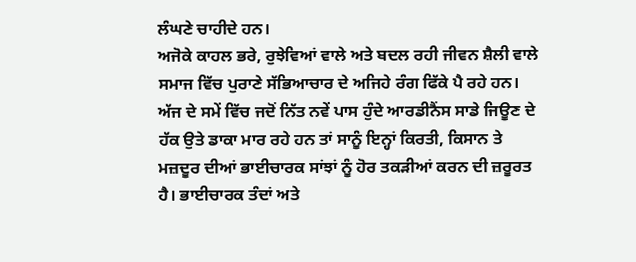ਲੰਘਣੇ ਚਾਹੀਦੇ ਹਨ।
ਅਜੋਕੇ ਕਾਹਲ ਭਰੇ, ਰੁਝੇਵਿਆਂ ਵਾਲੇ ਅਤੇ ਬਦਲ ਰਹੀ ਜੀਵਨ ਸ਼ੈਲੀ ਵਾਲੇ ਸਮਾਜ ਵਿੱਚ ਪੁਰਾਣੇ ਸੱਭਿਆਚਾਰ ਦੇ ਅਜਿਹੇ ਰੰਗ ਫਿੱਕੇ ਪੈ ਰਹੇ ਹਨ। ਅੱਜ ਦੇ ਸਮੇਂ ਵਿੱਚ ਜਦੋਂ ਨਿੱਤ ਨਵੇਂ ਪਾਸ ਹੁੰਦੇ ਆਰਡੀਨੈਂਸ ਸਾਡੇ ਜਿਊਣ ਦੇ ਹੱਕ ਉਤੇ ਡਾਕਾ ਮਾਰ ਰਹੇ ਹਨ ਤਾਂ ਸਾਨੂੰ ਇਨ੍ਹਾਂ ਕਿਰਤੀ, ਕਿਸਾਨ ਤੇ ਮਜ਼ਦੂਰ ਦੀਆਂ ਭਾਈਚਾਰਕ ਸਾਂਝਾਂ ਨੂੰ ਹੋਰ ਤਕੜੀਆਂ ਕਰਨ ਦੀ ਜ਼ਰੂਰਤ ਹੈ। ਭਾਈਚਾਰਕ ਤੰਦਾਂ ਅਤੇ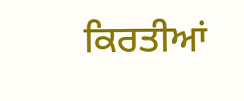ਕਿਰਤੀਆਂ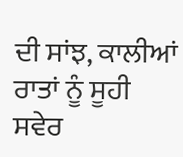ਦੀ ਸਾਂਝ, ਕਾਲੀਆਂ ਰਾਤਾਂ ਨੂੰ ਸੂਹੀ ਸਵੇਰ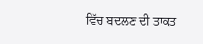ਵਿੱਚ ਬਦਲਣ ਦੀ ਤਾਕਤ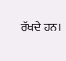ਰੱਖਦੇ ਹਨ।